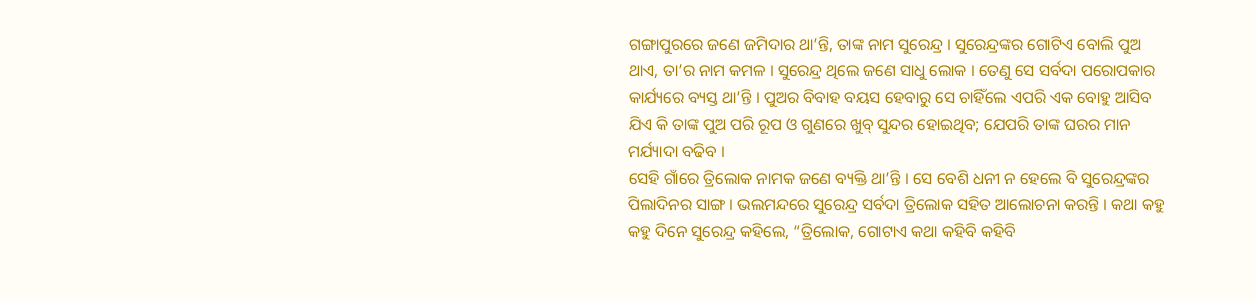ଗଙ୍ଗାପୁରରେ ଜଣେ ଜମିଦାର ଥା’ନ୍ତି, ତାଙ୍କ ନାମ ସୁରେନ୍ଦ୍ର । ସୁରେନ୍ଦ୍ରଙ୍କର ଗୋଟିଏ ବୋଲି ପୁଅ ଥାଏ, ତା’ର ନାମ କମଳ । ସୁରେନ୍ଦ୍ର ଥିଲେ ଜଣେ ସାଧୁ ଲୋକ । ତେଣୁ ସେ ସର୍ବଦା ପରୋପକାର କାର୍ଯ୍ୟରେ ବ୍ୟସ୍ତ ଥା’ନ୍ତି । ପୁଅର ବିବାହ ବୟସ ହେବାରୁ ସେ ଚାହିଁଲେ ଏପରି ଏକ ବୋହୁ ଆସିବ ଯିଏ କି ତାଙ୍କ ପୁଅ ପରି ରୂପ ଓ ଗୁଣରେ ଖୁବ୍ ସୁନ୍ଦର ହୋଇଥିବ; ଯେପରି ତାଙ୍କ ଘରର ମାନ ମର୍ଯ୍ୟାଦା ବଢିବ ।
ସେହି ଗାଁରେ ତ୍ରିଲୋକ ନାମକ ଜଣେ ବ୍ୟକ୍ତି ଥା’ନ୍ତି । ସେ ବେଶି ଧନୀ ନ ହେଲେ ବି ସୁରେନ୍ଦ୍ରଙ୍କର ପିଲାଦିନର ସାଙ୍ଗ । ଭଲମନ୍ଦରେ ସୁରେନ୍ଦ୍ର ସର୍ବଦା ତ୍ରିଲୋକ ସହିତ ଆଲୋଚନା କରନ୍ତି । କଥା କହୁ କହୁ ଦିନେ ସୁରେନ୍ଦ୍ର କହିଲେ, “ତ୍ରିଲୋକ, ଗୋଟାଏ କଥା କହିବି କହିବି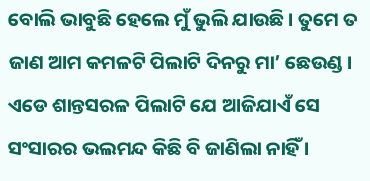ବୋଲି ଭାବୁଛି ହେଲେ ମୁଁ ଭୁଲି ଯାଉଛି । ତୁମେ ତ ଜାଣ ଆମ କମଳଟି ପିଲାଟି ଦିନରୁ ମା’ ଛେଉଣ୍ଡ । ଏଡେ ଶାନ୍ତସରଳ ପିଲାଟି ଯେ ଆଜିଯାଏଁ ସେ ସଂସାରର ଭଲମନ୍ଦ କିଛି ବି ଜାଣିଲା ନାହିଁ ।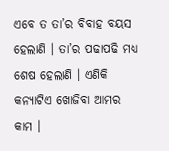ଏବେ ତ ତା’ର ବିବାହ ବୟସ ହେଲାଣି । ତା’ର ପଢାପଢି ମଧ୍ୟ ଶେଷ ହେଲାଣି । ଏଣିକି କନ୍ୟାଟିଏ ଖୋଜିବା ଆମର କାମ ।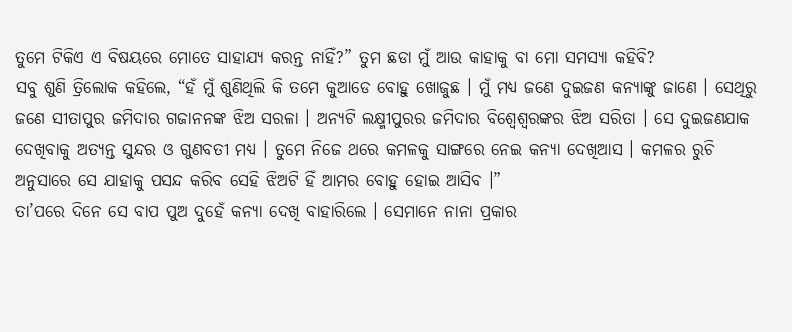ତୁମେ ଟିକିଏ ଏ ବିଷୟରେ ମୋତେ ସାହାଯ୍ୟ କରନ୍ତ ନାହିଁ?” ତୁମ ଛଡା ମୁଁ ଆଉ କାହାକୁ ବା ମୋ ସମସ୍ୟା କହିବି?
ସବୁ ଶୁଣି ତ୍ରିଲୋକ କହିଲେ, “ହଁ ମୁଁ ଶୁଣିଥିଲି କି ତମେ କୁଆଡେ ବୋହୁ ଖୋଜୁଛ । ମୁଁ ମଧ୍ୟ ଜଣେ ଦୁଇଜଣ କନ୍ୟାଙ୍କୁ ଜାଣେ । ସେଥିରୁ ଜଣେ ସୀତାପୁର ଜମିଦାର ଗଜାନନଙ୍କ ଝିଅ ସରଳା । ଅନ୍ୟଟି ଲକ୍ଷ୍ମୀପୁରର ଜମିଦାର ବିଶ୍ୱେଶ୍ୱରଙ୍କର ଝିଅ ସରିତା । ସେ ଦୁଇଜଣଯାକ ଦେଖିବାକୁ ଅତ୍ୟନ୍ତ ସୁନ୍ଦର ଓ ଗୁଣବତୀ ମଧ୍ୟ । ତୁମେ ନିଜେ ଥରେ କମଳକୁ ସାଙ୍ଗରେ ନେଇ କନ୍ୟା ଦେଖିଆସ । କମଳର ରୁଚି ଅନୁସାରେ ସେ ଯାହାକୁ ପସନ୍ଦ କରିବ ସେହି ଝିଅଟି ହିଁ ଆମର ବୋହୁ ହୋଇ ଆସିବ ।”
ତା’ପରେ ଦିନେ ସେ ବାପ ପୁଅ ଦୁହେଁ କନ୍ୟା ଦେଖି ବାହାରିଲେ । ସେମାନେ ନାନା ପ୍ରକାର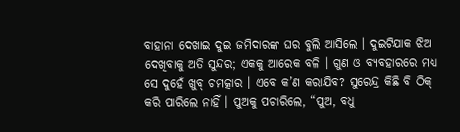ବାହାନା ଦେଖାଇ ଦୁଇ ଜମିଦାରଙ୍କ ଘର ବୁଲି ଆସିଲେ । ଦୁଇଟିଯାକ ଝିଅ ଦେଖିବାକୁ ଅତି ସୁନ୍ଦର; ଏକକୁ ଆରେକ ବଳି । ଗୁଣ ଓ ବ୍ୟବହାରରେ ମଧ୍ୟ ସେ ଦୁହେଁ ଖୁବ୍ ଚମତ୍କାର । ଏବେ କ’ଣ କରାଯିବ? ସୁରେନ୍ଦ୍ର କିଛି ବି ଠିକ୍ କରି ପାରିଲେ ନାହିଁ । ପୁଅକୁ ପଚାରିଲେ, “ପୁଅ, ବଧୁ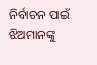ନିର୍ବାଚନ ପାଇଁ ଝିଅମାନଙ୍କୁ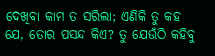ଦେଖିବା କାମ ତ ସରିଲା; ଏଣିକି ତୁ କହ ଯେ, ତୋର ପସନ୍ଦ କିଏ? ତୁ ଯେଉଁଠି କହିବୁ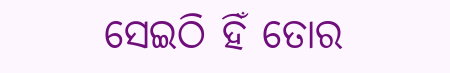ସେଇଠି ହିଁ ତୋର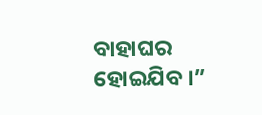ବାହାଘର ହୋଇଯିବ ।”